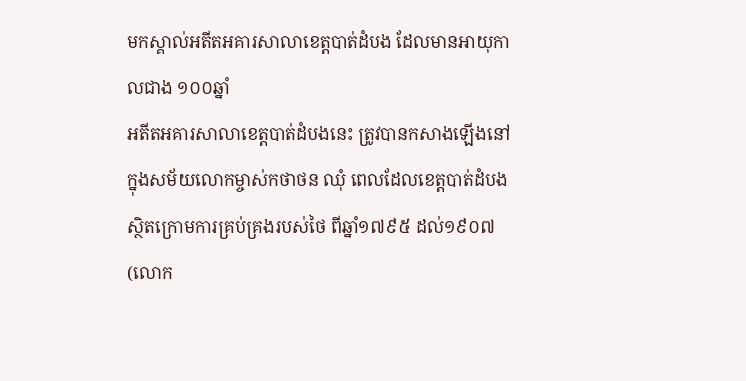មកស្គាល់អតីតអគារសាលាខេត្តបាត់ដំបង ដែលមានអាយុកាលជាង ១០០ឆ្នាំ
អតីតអគារសាលាខេត្តបាត់ដំបងនេះ ត្រូវបានកសាងឡើងនៅក្នុងសម័យលោកម្ចាស់កថាថន ឈុំ ពេលដែលខេត្តបាត់ដំបងស្ថិតក្រោមការគ្រប់គ្រងរបស់ថៃ ពីឆ្នាំ១៧៩៥ ដល់១៩០៧ (លោក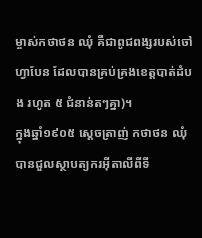ម្ចាស់កថាថន ឈុំ គឺជាពូជពង្សរបស់ចៅហ្វាបែន ដែលបានគ្រប់គ្រងខេត្តបាត់ដំបង រហូត ៥ ជំនាន់តៗគ្នា)។
ក្នុងឆ្នាំ១៩០៥ ស្ដេចត្រាញ់ កថាថន ឈុំ បានជួលស្ថាបត្យករអ៊ីតាលីពីទី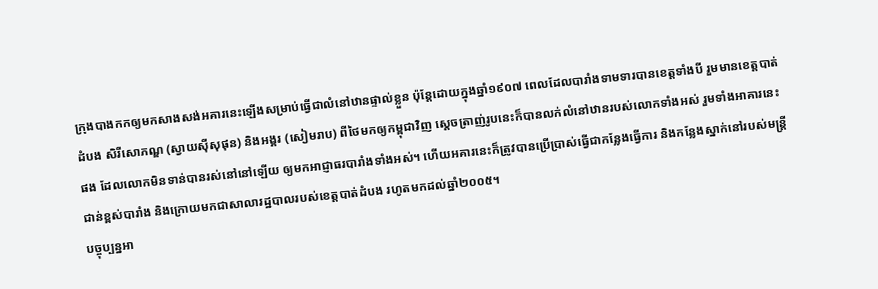ក្រុងបាងកកឲ្យមកសាងសង់អគារនេះឡើងសម្រាប់ធ្វើជាលំនៅឋានផ្ទាល់ខ្លួន ប៉ុន្តែដោយក្នុងឆ្នាំ១៩០៧ ពេលដែលបារាំងទាមទារបានខេត្តទាំងបី រួមមានខេត្តបាត់ដំបង សិរីសោភណ្ឌ (ស្វាយស៊ីសុផុន) និងអង្គរ (សៀមរាប) ពីថៃមកឲ្យកម្ពុជាវិញ ស្ដេចត្រាញ់រូបនេះក៏បានលក់លំនៅឋានរបស់លោកទាំងអស់ រួមទាំងអាគារនេះផង ដែលលោកមិនទាន់បានរស់នៅនៅឡើយ ឲ្យមកអាជ្ញាធរបារាំងទាំងអស់។ ហើយអគារនេះក៏ត្រូវបានប្រើប្រាស់ធ្វើជាកន្លែងធ្វើការ និងកន្លែងស្នាក់នៅរបស់មន្ត្រីជាន់ខ្ពស់បារាំង និងក្រោយមកជាសាលារដ្ឋបាលរបស់ខេត្តបាត់ដំបង រហូតមកដល់ឆ្នាំ២០០៥។
បច្ចុប្បន្នអា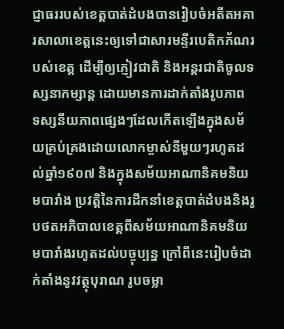ជ្ញាធររបស់ខេត្តបាត់ដំបងបានរៀបចំអតីតអគារសាលាខេត្តនេះឲ្យទៅជាសារមន្ទីរបេតិកភ័ណរបស់ខេត្ត ដើម្បីឲ្យភ្ញៀវជាតិ និងអន្តរជាតិចូលទស្សនាកម្សាន្ត ដោយមានការដាក់តាំងរូបភាព ទស្សនីយភាពផ្សេងៗដែលកើតឡើងក្នុងសម័យគ្រប់គ្រងដោយលោកម្ចាស់នីមួយៗរហូតដល់ឆ្នាំ១៩០៧ និងក្នុងសម័យអាណានិគមនិយមបារាំង ប្រវត្តិនៃការដឹកនាំខេត្តបាត់ដំបងនិងរូបថតអភិបាលខេត្តពីសម័យអាណានិគមនិយមបារាំងរហូតដល់បច្ចុប្បន្ន ក្រៅពីនេះរៀបចំដាក់តាំងនូវវត្ថុបុរាណ រូបចម្លា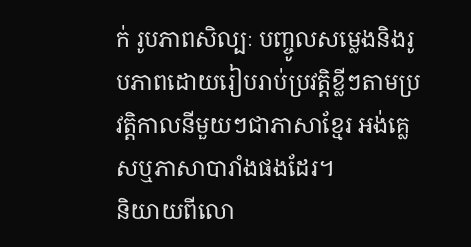ក់ រូបភាពសិល្បៈ បញ្ចូលសម្លេងនិងរូបភាពដោយរៀបរាប់ប្រវត្តិខ្លីៗតាមប្រវត្តិកាលនីមួយៗជាភាសាខ្មែរ អង់គ្លេសឬភាសាបារាំងផងដែរ។
និយាយពីលោ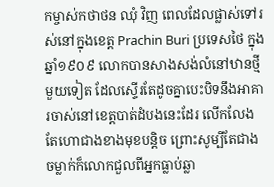កម្ចាស់កថាថន ឈុំ វិញ ពេលដែលផ្លាស់ទៅរស់នៅក្នុងខេត្ត Prachin Buri ប្រទេសថៃ ក្នុងឆ្នាំ១៩០៩ លោកបានសាងសង់លំនៅឋានថ្មីមួយទៀត ដែលស្ទើរតែដូចគ្នាបេះបិទនឹងអាគារចាស់នៅខេត្តបាត់ដំបងនេះដែរ លើកលែងតែហោជាងខាងមុខបន្តិច ព្រោះសូម្បីតែជាងចម្លាក់ក៏លោកជួលពីអ្នកធ្លាប់ឆ្លា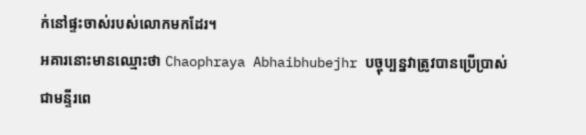ក់នៅផ្ទះចាស់របស់លោកមកដែរ។
អគារនោះមានឈ្មោះថា Chaophraya Abhaibhubejhr បច្ចុប្បន្នវាត្រូវបានប្រើប្រាស់ជាមន្ទីរពេ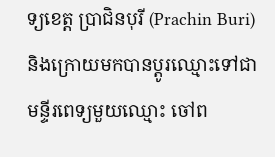ទ្យខេត្ត ប្រាជិនបុរី (Prachin Buri) និងក្រោយមកបានប្ដូរឈ្មោះទៅជាមន្ទីរពេទ្យមួយឈ្មោះ ចៅព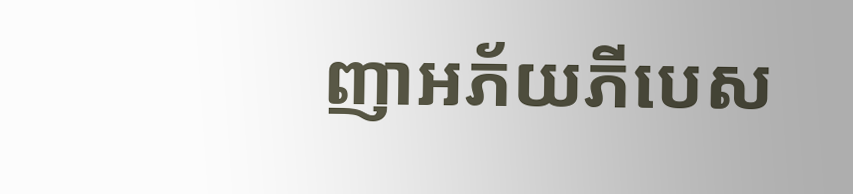ញាអភ័យភីបេស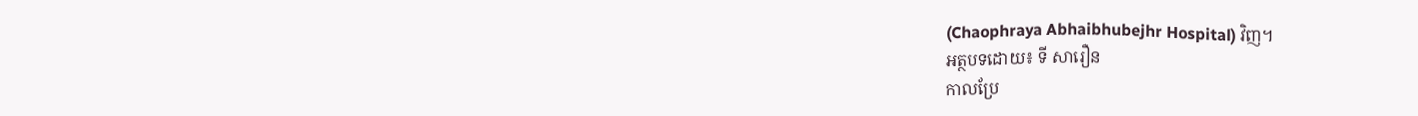(Chaophraya Abhaibhubejhr Hospital) វិញ។
អត្ថបទដោយ៖ ទី សារឿន
កាលប្រែ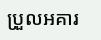ប្រួលអគារ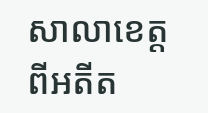សាលាខេត្តពីអតីត